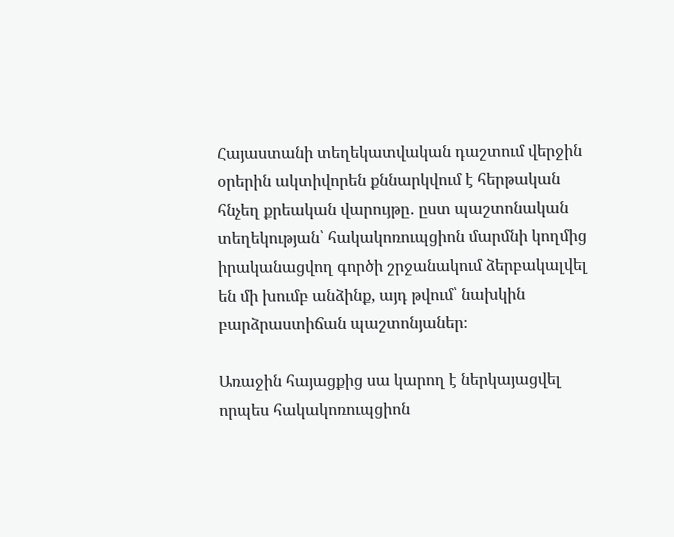Հայաստանի տեղեկատվական դաշտում վերջին օրերին ակտիվորեն քննարկվում է հերթական հնչեղ քրեական վարույթը․ ըստ պաշտոնական տեղեկության՝ հակակոռուպցիոն մարմնի կողմից իրականացվող գործի շրջանակում ձերբակալվել են մի խումբ անձինք, այդ թվում՝ նախկին բարձրաստիճան պաշտոնյաներ։

Առաջին հայացքից սա կարող է ներկայացվել որպես հակակոռուպցիոն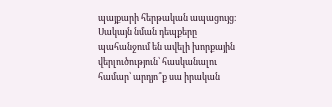պայքարի հերթական ապացույց։ Սակայն նման դեպքերը պահանջում են ավելի խորքային վերլուծություն՝ հասկանալու համար՝ արդյո՞ք սա իրական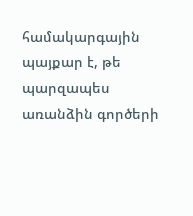համակարգային պայքար է, թե պարզապես առանձին գործերի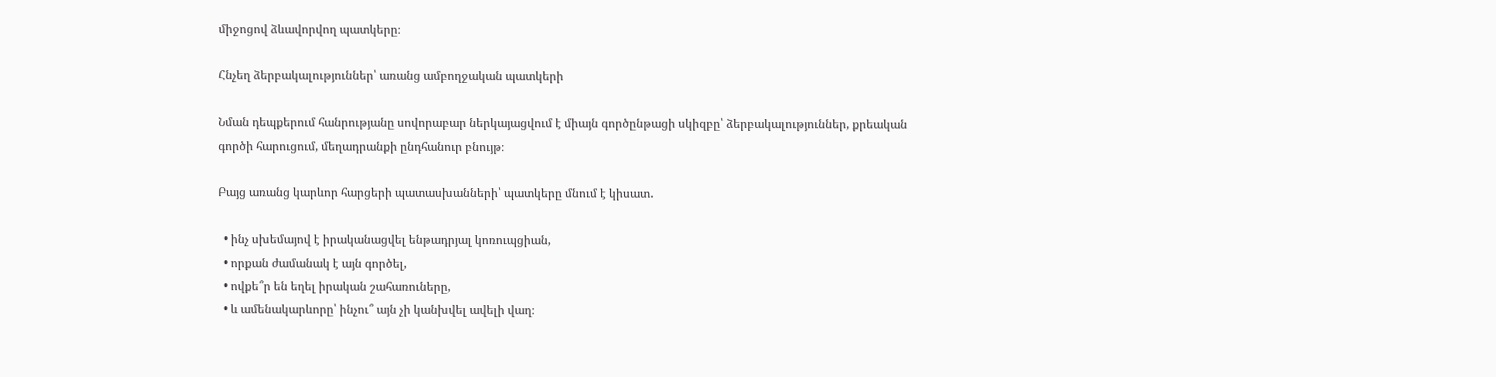միջոցով ձևավորվող պատկերը։

Հնչեղ ձերբակալություններ՝ առանց ամբողջական պատկերի

Նման դեպքերում հանրությանը սովորաբար ներկայացվում է միայն գործընթացի սկիզբը՝ ձերբակալություններ, քրեական գործի հարուցում, մեղադրանքի ընդհանուր բնույթ։

Բայց առանց կարևոր հարցերի պատասխանների՝ պատկերը մնում է կիսատ․

  • ինչ սխեմայով է իրականացվել ենթադրյալ կոռուպցիան,
  • որքան ժամանակ է այն գործել,
  • ովքե՞ր են եղել իրական շահառուները,
  • և ամենակարևորը՝ ինչու՞ այն չի կանխվել ավելի վաղ։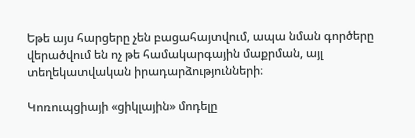Եթե այս հարցերը չեն բացահայտվում, ապա նման գործերը վերածվում են ոչ թե համակարգային մաքրման, այլ տեղեկատվական իրադարձությունների։

Կոռուպցիայի «ցիկլային» մոդելը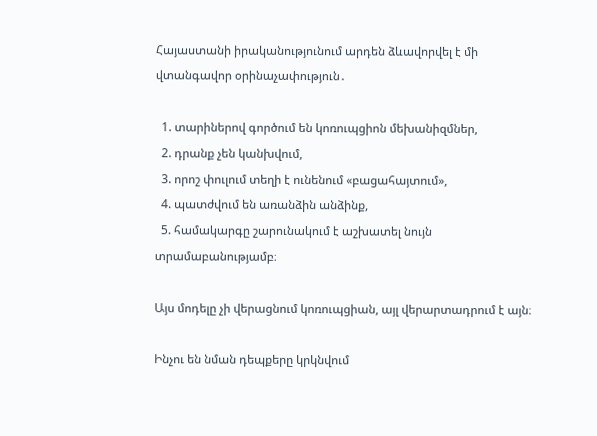Հայաստանի իրականությունում արդեն ձևավորվել է մի վտանգավոր օրինաչափություն․

  1. տարիներով գործում են կոռուպցիոն մեխանիզմներ,
  2. դրանք չեն կանխվում,
  3. որոշ փուլում տեղի է ունենում «բացահայտում»,
  4. պատժվում են առանձին անձինք,
  5. համակարգը շարունակում է աշխատել նույն տրամաբանությամբ։

Այս մոդելը չի վերացնում կոռուպցիան, այլ վերարտադրում է այն։

Ինչու են նման դեպքերը կրկնվում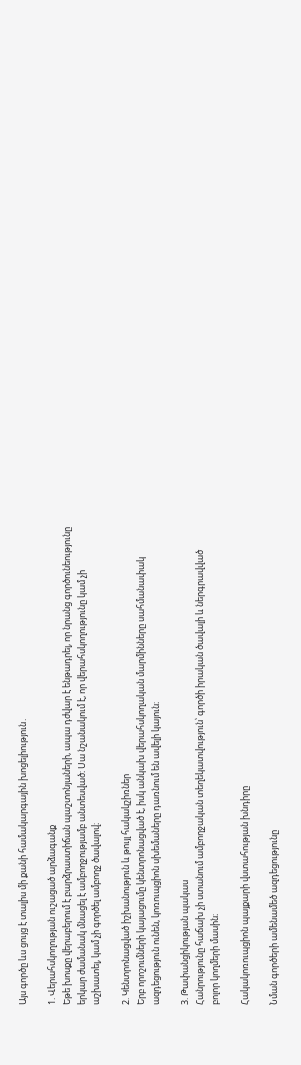Այս գործը ևս ցույց է տալիս մի քանի համակարգային խոցելիություն․

1. Վերահսկողության ուշացած արձագանք
Եթե խոսքը վերաբերում է բարձրաստիճան պաշտոնյաների, ապա դժվար է ենթադրել, որ նրանց գործունեությունը երկար ժամանակ մնացել է ամբողջությամբ անտեսված։ Սա նշանակում է, որ վերահսկողությունը կամ չի աշխատել, կամ չի գործել ամբողջ ծավալով։

2. Կենտրոնացված իշխանություն և թույլ հակակշիռներ
Երբ որոշումների կայացումը կենտրոնացված է, իսկ անկախ վերահսկողական մարմինները սահմանափակ ազդեցություն ունեն, կոռուպցիոն սխեմաները դառնում են ավելի կայուն։

3. Թափանցիկության պակաս
Հանրությունը հաճախ չի ստանում ամբողջական տեղեկատվություն՝ գործի իրական ծավալի և ներգրավված բոլոր կողմերի մասին։

Հակակոռուպցիոն պայքարի վստահության խնդիրը

Նման գործերի ամենամեծ ազդեցությունը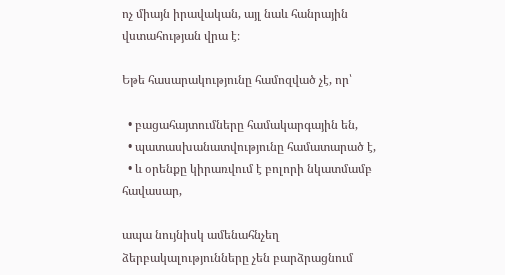ոչ միայն իրավական, այլ նաև հանրային վստահության վրա է։

Եթե հասարակությունը համոզված չէ, որ՝

  • բացահայտումները համակարգային են,
  • պատասխանատվությունը համատարած է,
  • և օրենքը կիրառվում է բոլորի նկատմամբ հավասար,

ապա նույնիսկ ամենահնչեղ ձերբակալությունները չեն բարձրացնում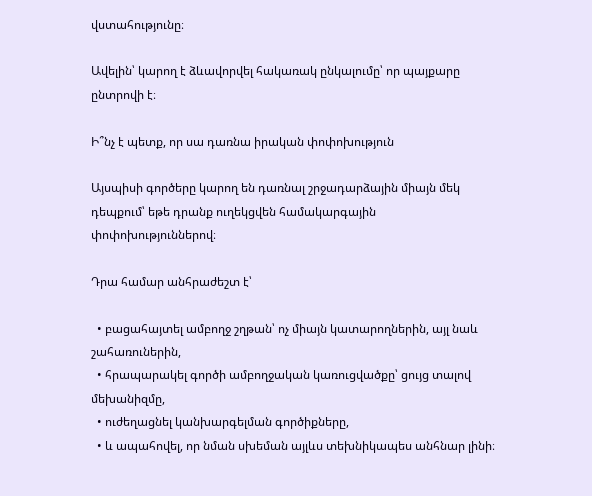վստահությունը։

Ավելին՝ կարող է ձևավորվել հակառակ ընկալումը՝ որ պայքարը ընտրովի է։

Ի՞նչ է պետք, որ սա դառնա իրական փոփոխություն

Այսպիսի գործերը կարող են դառնալ շրջադարձային միայն մեկ դեպքում՝ եթե դրանք ուղեկցվեն համակարգային փոփոխություններով։

Դրա համար անհրաժեշտ է՝

  • բացահայտել ամբողջ շղթան՝ ոչ միայն կատարողներին, այլ նաև շահառուներին,
  • հրապարակել գործի ամբողջական կառուցվածքը՝ ցույց տալով մեխանիզմը,
  • ուժեղացնել կանխարգելման գործիքները,
  • և ապահովել, որ նման սխեման այլևս տեխնիկապես անհնար լինի։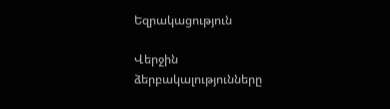Եզրակացություն

Վերջին ձերբակալությունները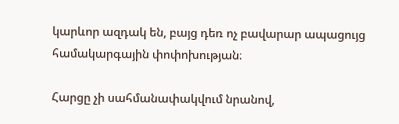կարևոր ազդակ են, բայց դեռ ոչ բավարար ապացույց համակարգային փոփոխության։

Հարցը չի սահմանափակվում նրանով,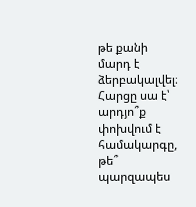թե քանի մարդ է ձերբակալվել։
Հարցը սա է՝ արդյո՞ք փոխվում է համակարգը, թե՞ պարզապես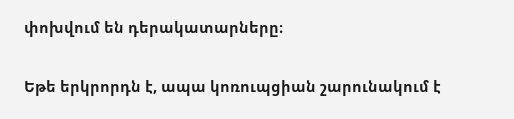փոխվում են դերակատարները։

Եթե երկրորդն է, ապա կոռուպցիան շարունակում է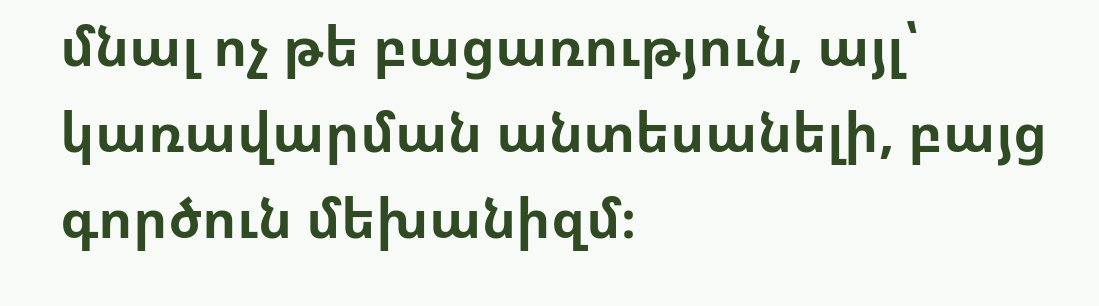մնալ ոչ թե բացառություն, այլ՝ կառավարման անտեսանելի, բայց գործուն մեխանիզմ։